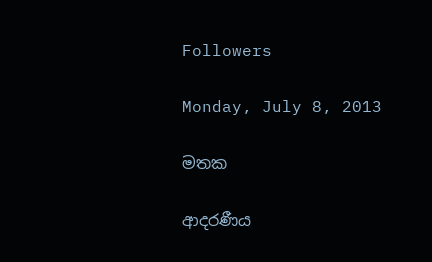Followers

Monday, July 8, 2013

මතක

ආදරණීය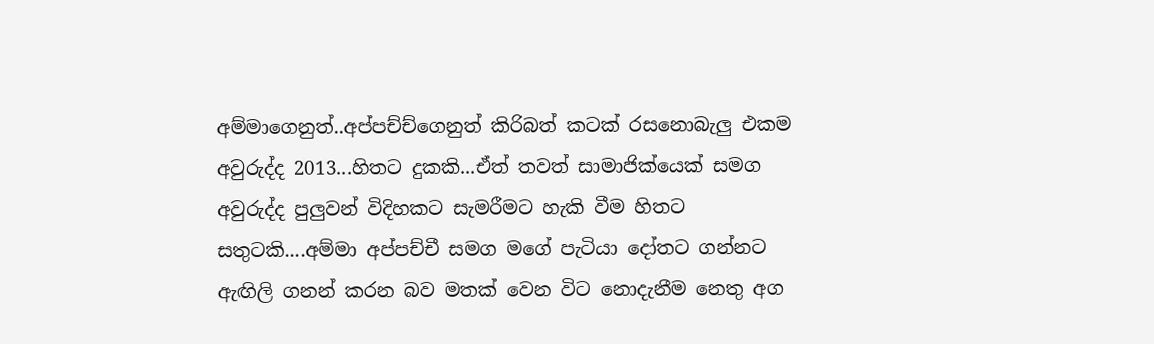අම්මාගෙනුත්..අප්පච්ච්ගෙනුත් කිරිබත් කටක් රසනොබැලු එකම අවුරුද්ද 2013...හිතට දුකකි...ඒත් තවත් සාමාජික්යෙක් සමග අවුරුද්ද පුලුවන් විදිහකට සැමරීමට හැකි වීම හිතට සතුටකි....අම්මා අප්පච්චී සමග මගේ පැටියා දෝතට ගන්නට ඇඟිලි ගනන් කරන බව මතක් වෙන විට නොදැනීම නෙතු අග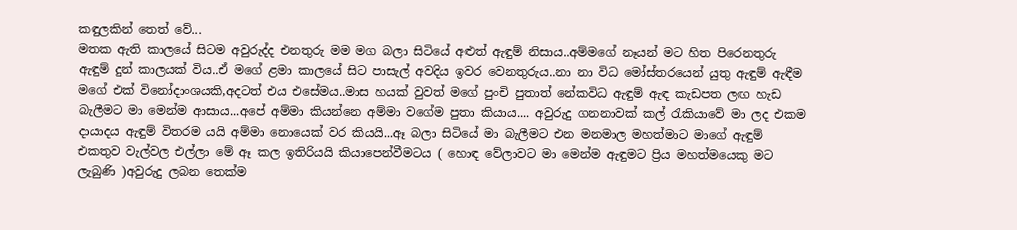කඳුලකින් තෙත් වේ...
මතක ඇති කාලයේ සිටම අවුරුද්ද එනතුරු මම මග බලා සිටියේ අළුත් ඇඳුම් නිසාය..අම්මගේ නෑයන් මට හිත පිරෙනතුරු ඇඳුම් දුන් කාලයක් විය..ඒ මගේ ළමා කාලයේ සිට පාසැල් අවදිය ඉවර වෙනතුරුය..නා නා විධ මෝස්තරයෙන් යුතු ඇඳුම් ඇඳීම මගේ එක් විනෝදාංශයකි,අදටත් එය එසේමය..මාස හයක් වුවත් මගේ පුංචි පුතාත් නේකවිධ ඇඳුම් ඇඳ කැඩපත ලඟ හැඩ බැලීමට මා මෙන්ම ආසාය...අපේ අම්මා කියන්නෙ අම්මා වගේම පුතා කියාය.... අවුරුදු ගනනාවක් කල් රැකියාවේ මා ලද එකම දායාදය ඇඳුම් විතරම යයි අම්මා නොයෙක් වර කියයි...ඈ බලා සිටියේ මා බැලීමට එන මනමාල මහත්මාට මාගේ ඇඳුම් එකතුව වැල්වල එල්ලා මේ ඈ කල ඉතිරියයි කියාපෙන්වීමටය ( හොඳ වේලාවට මා මෙන්ම ඇඳුමට ප්‍රිය මහත්මයෙකු මට ලැබුණි )අවුරුදු ලබන තෙක්ම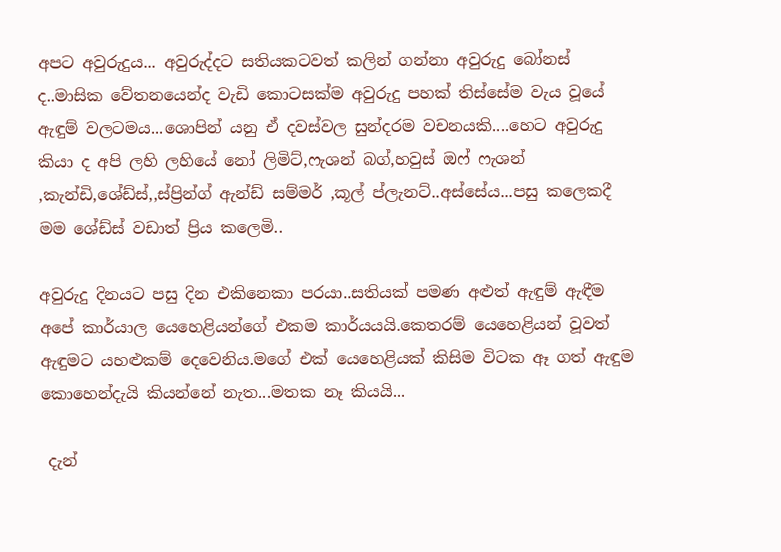අපට අවුරුදුය... අවුරුද්දට සතියකටවත් කලින් ගන්නා අවුරුදු බෝනස් ද..මාසික වේතනයෙන්ද වැඩි කොටසක්ම අවුරුදු පහක් තිස්සේම වැය වූයේ ඇඳුම් වලටමය...ශොපින් යනු ඒ දවස්වල සුන්දරම වචනයකි....හෙට අවුරුදු කියා ද අපි ලහි ලහියේ නෝ ලිමිට්,ෆැශන් බග්,හවුස් ඔෆ් ෆැශන් ,කැන්ඩි,ශේඩ්ස්,,ස්ප්‍රින්ග් ඇන්ඩ් සම්මර් ,කූල් ප්ලැනට්..අස්සේය...පසු කලෙකදී මම ශේඩ්ස් වඩාත් ප්‍රිය කලෙමි..

අවුරුදු දිනයට පසු දින එකිනෙකා පරයා..සතියක් පමණ අළුත් ඇඳුම් ඇඳීම අපේ කාර්යාල යෙහෙළියන්ගේ එකම කාර්යයයි.කෙතරම් යෙහෙළියන් වූවත් ඇඳුමට යහළුකම් දෙවෙනිය.මගේ එක් යෙහෙළියක් කිසිම විටක ඈ ගත් ඇඳුම කොහෙන්දැයි කියන්නේ නැත...මතක නෑ කියයි...

 දැන්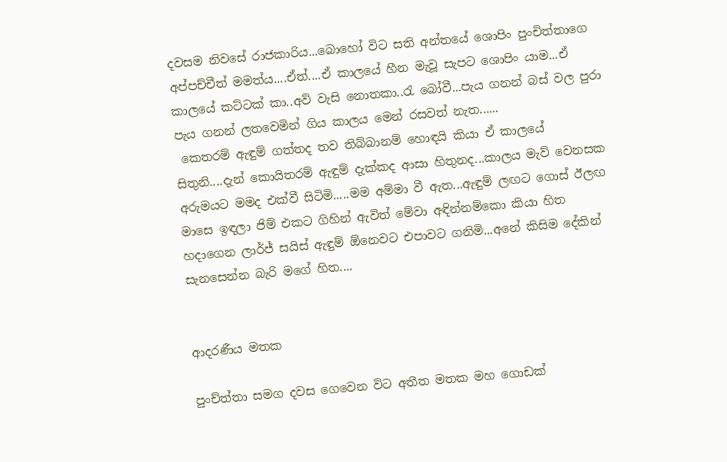දවසම නිවසේ රාජකාරිය...බොහෝ විට සති අන්තයේ ශොපිං පුංචිත්තාගෙ අප්පච්චීත් මමත්ය....ඒත්....ඒ කාලයේ හීන මැවූ සැපට ශොපිං යාම...ඒ කාලයේ කට්ටක් කා..අව් වැසි නොතකා..රැ බෝවී...පැය ගනන් බස් වල පුරා පැය ගනන් ලතවෙමින් ගිය කාලය මෙන් රසවත් නැත......
 කෙතරම් ඇඳුම් ගත්තද තව තිබ්බානම් හොඳයි කියා ඒ කාලයේ සිතුනි....දැන් කොයිතරම් ඇඳුම් දැක්කද ආසා හිතුනද...කාලය මැව් වෙනසක අරුමයට මමද එක්වී සිටිමි.....මම අම්මා වී ඇත...ඇඳුම් ලඟට ගොස් ඊලඟ මාසෙ ඉඳලා ජිම් එකට ගිහින් ඇවිත් මේවා අඳින්නම්කො කියා හිත හදාගෙන ලාර්ජ් සයිස් ඇඳුම් ඕනෙවට එපාවට ගනිමි...අනේ කිසිම දේකින් සැනසෙන්න බැරි මගේ හිත....


ආදරණීය මතක

පුංච්ත්තා සමග දවස ගෙවෙන විට අතීත මතක මහ ගොඩක්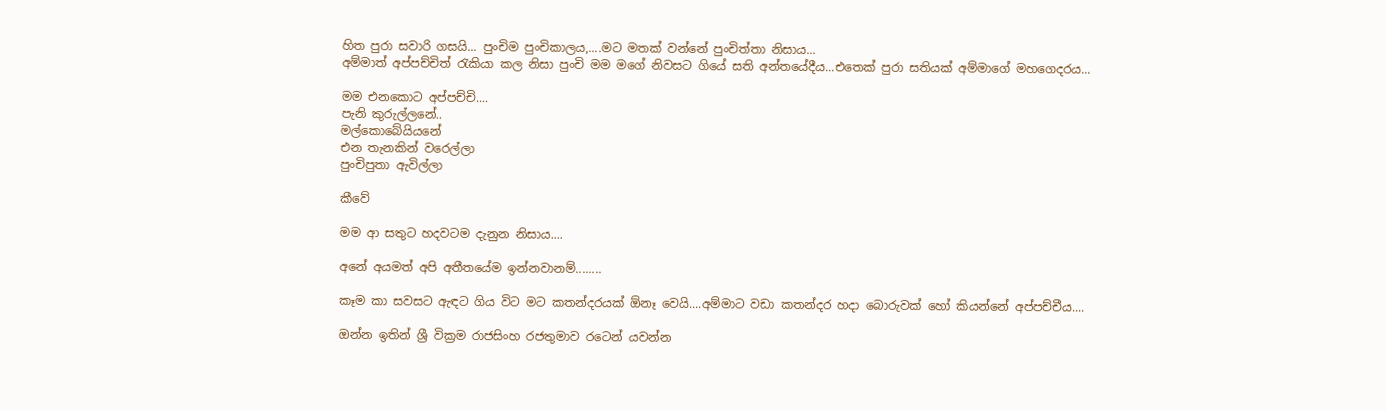හිත පුරා සවාරි ගසයි... පුංචිම පුංචිකාලය,....මට මතක් වන්නේ පුංචිත්තා නිසාය...
අම්මාත් අප්පච්චිත් රැකියා කල නිසා පුංචි මම මගේ නිවසට ගියේ සති අන්තයේදීය...එතෙක් පුරා සතියක් අම්මාගේ මහගෙදරය...

මම එනකොට අප්පච්චි....
පැනි කුරුල්ලනේ..
මල්කොබේයියනේ
එන තැනකින් වරෙල්ලා
පුංචිපුතා ඇවිල්ලා

කීවේ

මම ආ සතුට හදවටම දැනුන නිසාය....

අනේ අයමත් අපි අතීතයේම ඉන්නවානම්........

කෑම කා සවසට ඇඳට ගිය විට මට කතන්දරයක් ඕනෑ වෙයි....අම්මාට වඩා කතන්දර හදා බොරුවක් හෝ කියන්නේ අප්පච්චීය....

ඔන්න ඉතින් ශ්‍රී වික්‍රම රාජසිංහ රජතුමාව රටෙන් යවන්න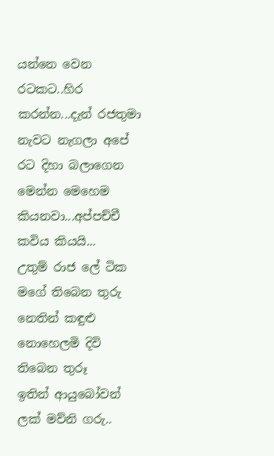යන්නෙ වෙන රටකට..හිර කරන්න...දැන් රජතුමා නැවට නැගලා අපේ රට දිහා බලාගෙන මෙන්න මෙහෙම කියනවා...අප්පච්චී කවිය කියයි...
උතුම් රාජ ලේ ටික මගේ තිබෙන තුරු
නෙතින් කඳුළු නොහෙලමි දිවි තිබෙන තුරූ
ඉතින් ආයුබෝවන් ලක් මව්නි ගරු..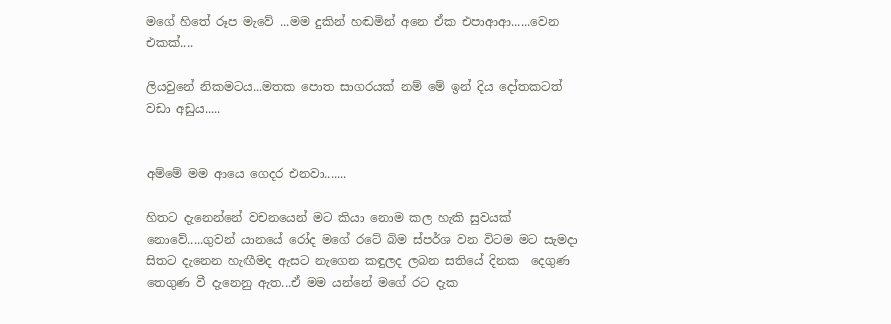මගේ හිතේ රූප මැවේ ...මම දුකින් හඬමින් අනෙ ඒක එපාආආ......වෙන එකක්....

ලියවුනේ නිකමටය...මතක පොත සාගරයක් නම් මේ ඉන් දිය දෝතකටත් වඩා අඩුය.....


අම්මේ මම ආයෙ ගෙදර එනවා.......

හිතට දැනෙන්නේ වචනයෙන් මට කියා නොම කල හැකි සුවයක් නොවේ.....ගුවන් යානයේ රෝද මගේ රටේ බිම ස්පර්ශ වන විටම මට සැමදා සිතට දැනෙන හැඟීමද ඇසට නැගෙන කඳුලද ලබන සතියේ දිනක  දෙගුණ තෙගුණ වී දැනෙනු ඇත...ඒ මම යන්නේ මගේ රට දැක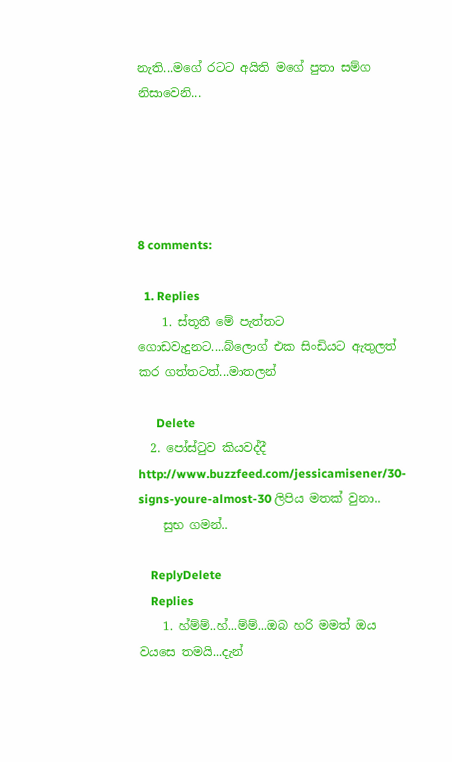නැති...මගේ රටට අයිති මගේ පුතා සම්ග නිසාවෙනි...





8 comments:

  1. Replies
    1. ස්තූතී මේ පැත්තට ගොඩවැදුනට....බ්ලොග් එක සිංඩියට ඇතුලත් කර ගත්තටත්...මාතලන්

      Delete
  2. පෝස්ටුව කියවද්දී http://www.buzzfeed.com/jessicamisener/30-signs-youre-almost-30 ලිපිය මතක් වුනා..
    සුභ ගමන්..

    ReplyDelete
    Replies
    1. හ්ම්ම්..හ්...ම්ම්...ඔබ හරි මමත් ඔය වයසෙ තමයි...දැන්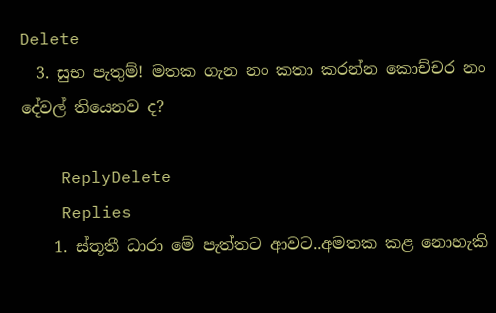Delete
  3. සුභ පැතුම්! මතක ගැන නං කතා කරන්න කොච්චර නං දේවල් තියෙනව ද?

    ReplyDelete
    Replies
    1. ස්තූතී ධාරා මේ පැත්තට ආවට..අමතක කළ නොහැකි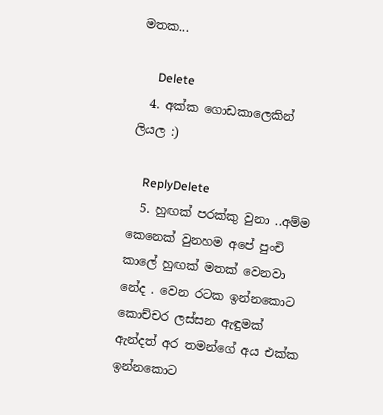මතක...

      Delete
  4. අක්ක ගොඩකාලෙකින් ලියල :)

    ReplyDelete
  5. හුඟක් පරක්කු වුනා ..අම්ම කෙනෙක් වුනහම අපේ පුංචි කාලේ හුඟක් මතක් වෙනවා නේද . වෙන රටක ඉන්නකොට කොච්චර ලස්සන ඇඳුමක් ඇන්දත් අර තමන්ගේ අය එක්ක ඉන්නකොට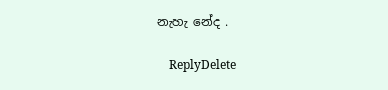නැහැ නේද .

    ReplyDelete